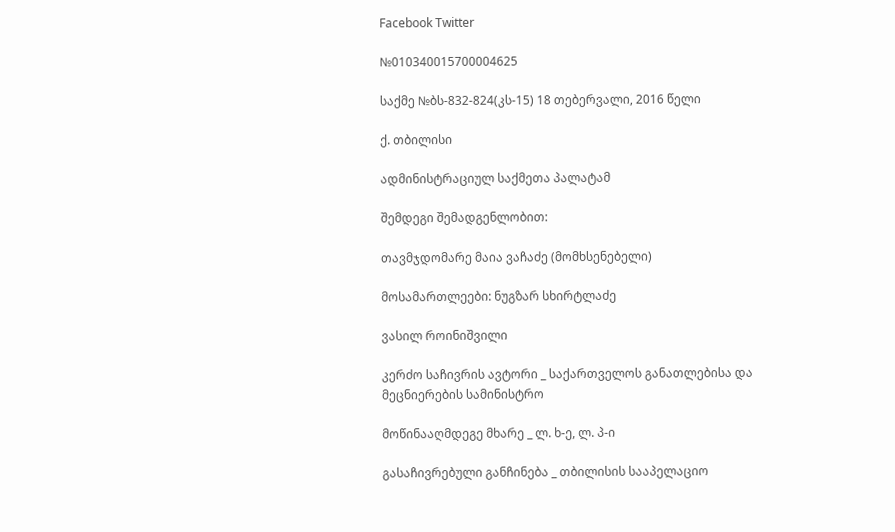Facebook Twitter

№010340015700004625

საქმე №ბს-832-824(კს-15) 18 თებერვალი, 2016 წელი

ქ. თბილისი

ადმინისტრაციულ საქმეთა პალატამ

შემდეგი შემადგენლობით:

თავმჯდომარე მაია ვაჩაძე (მომხსენებელი)

მოსამართლეები: ნუგზარ სხირტლაძე

ვასილ როინიშვილი

კერძო საჩივრის ავტორი _ საქართველოს განათლებისა და მეცნიერების სამინისტრო

მოწინააღმდეგე მხარე _ ლ. ხ-ე, ლ. პ-ი

გასაჩივრებული განჩინება _ თბილისის სააპელაციო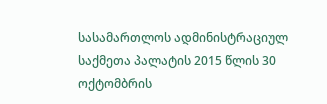სასამართლოს ადმინისტრაციულ საქმეთა პალატის 2015 წლის 30 ოქტომბრის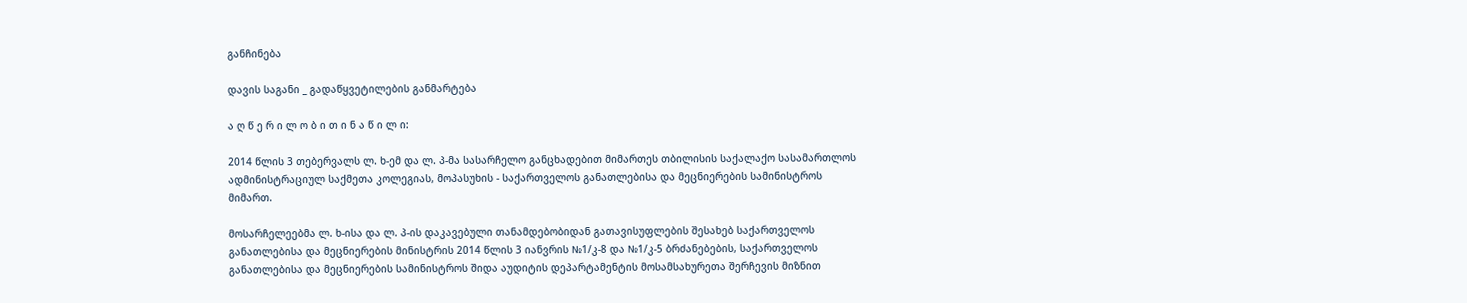განჩინება

დავის საგანი _ გადაწყვეტილების განმარტება

ა ღ წ ე რ ი ლ ო ბ ი თ ი ნ ა წ ი ლ ი:

2014 წლის 3 თებერვალს ლ. ხ-ემ და ლ. პ-მა სასარჩელო განცხადებით მიმართეს თბილისის საქალაქო სასამართლოს ადმინისტრაციულ საქმეთა კოლეგიას, მოპასუხის - საქართველოს განათლებისა და მეცნიერების სამინისტროს მიმართ.

მოსარჩელეებმა ლ. ხ-ისა და ლ. პ-ის დაკავებული თანამდებობიდან გათავისუფლების შესახებ საქართველოს განათლებისა და მეცნიერების მინისტრის 2014 წლის 3 იანვრის №1/კ-8 და №1/კ-5 ბრძანებების, საქართველოს განათლებისა და მეცნიერების სამინისტროს შიდა აუდიტის დეპარტამენტის მოსამსახურეთა შერჩევის მიზნით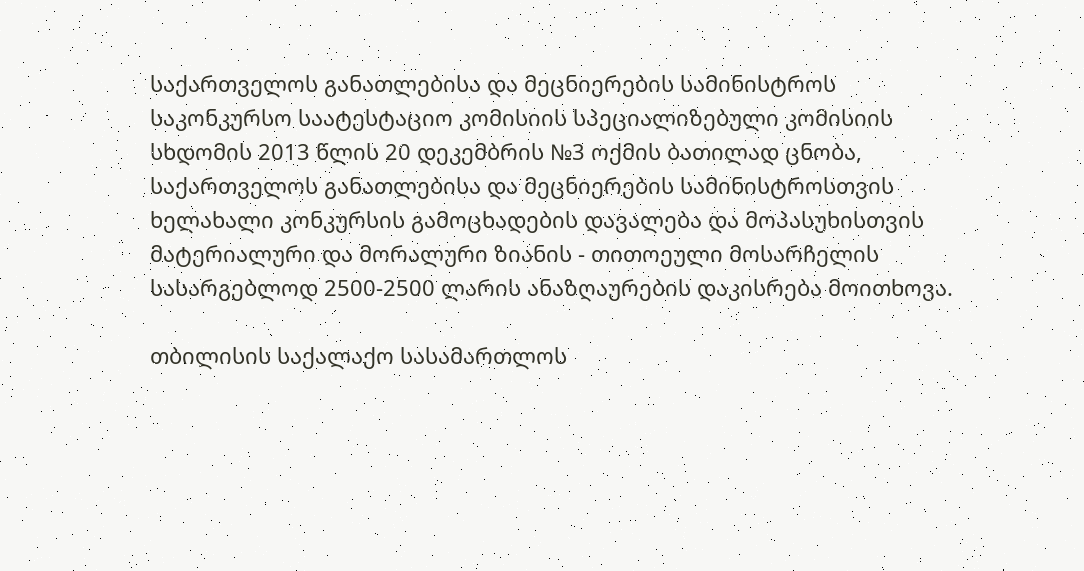საქართველოს განათლებისა და მეცნიერების სამინისტროს საკონკურსო საატესტაციო კომისიის სპეციალიზებული კომისიის სხდომის 2013 წლის 20 დეკემბრის №3 ოქმის ბათილად ცნობა, საქართველოს განათლებისა და მეცნიერების სამინისტროსთვის ხელახალი კონკურსის გამოცხადების დავალება და მოპასუხისთვის მატერიალური და მორალური ზიანის - თითოეული მოსარჩელის სასარგებლოდ 2500-2500 ლარის ანაზღაურების დაკისრება მოითხოვა.

თბილისის საქალაქო სასამართლოს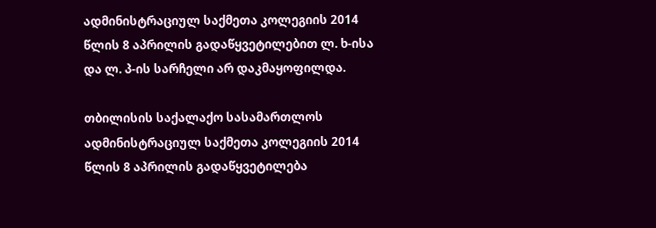ადმინისტრაციულ საქმეთა კოლეგიის 2014 წლის 8 აპრილის გადაწყვეტილებით ლ. ხ-ისა და ლ. პ-ის სარჩელი არ დაკმაყოფილდა.

თბილისის საქალაქო სასამართლოს ადმინისტრაციულ საქმეთა კოლეგიის 2014 წლის 8 აპრილის გადაწყვეტილება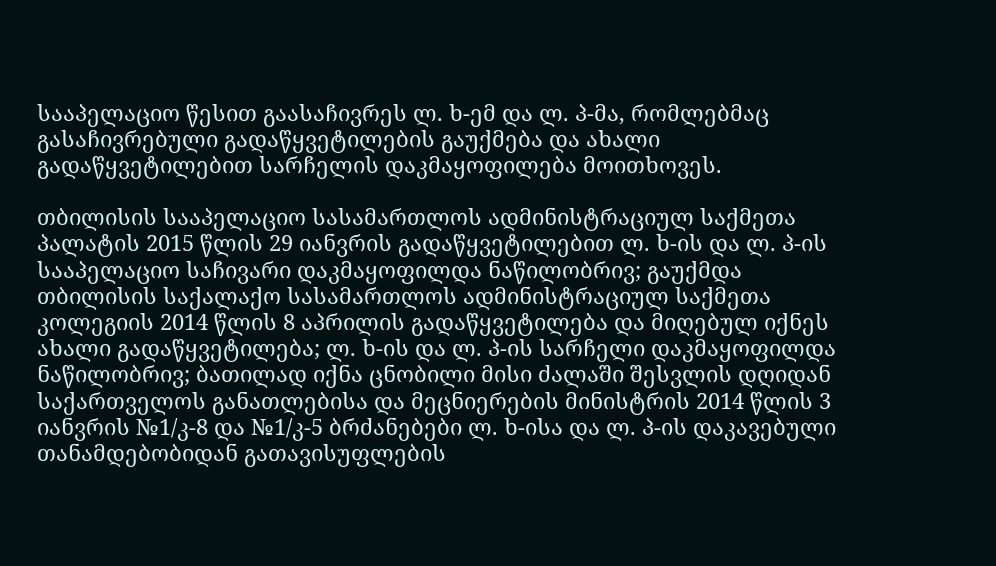სააპელაციო წესით გაასაჩივრეს ლ. ხ-ემ და ლ. პ-მა, რომლებმაც გასაჩივრებული გადაწყვეტილების გაუქმება და ახალი გადაწყვეტილებით სარჩელის დაკმაყოფილება მოითხოვეს.

თბილისის სააპელაციო სასამართლოს ადმინისტრაციულ საქმეთა პალატის 2015 წლის 29 იანვრის გადაწყვეტილებით ლ. ხ-ის და ლ. პ-ის სააპელაციო საჩივარი დაკმაყოფილდა ნაწილობრივ; გაუქმდა თბილისის საქალაქო სასამართლოს ადმინისტრაციულ საქმეთა კოლეგიის 2014 წლის 8 აპრილის გადაწყვეტილება და მიღებულ იქნეს ახალი გადაწყვეტილება; ლ. ხ-ის და ლ. პ-ის სარჩელი დაკმაყოფილდა ნაწილობრივ; ბათილად იქნა ცნობილი მისი ძალაში შესვლის დღიდან საქართველოს განათლებისა და მეცნიერების მინისტრის 2014 წლის 3 იანვრის №1/კ-8 და №1/კ-5 ბრძანებები ლ. ხ-ისა და ლ. პ-ის დაკავებული თანამდებობიდან გათავისუფლების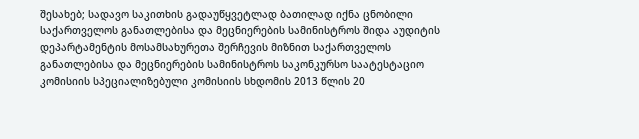შესახებ; სადავო საკითხის გადაუწყვეტლად ბათილად იქნა ცნობილი საქართველოს განათლებისა და მეცნიერების სამინისტროს შიდა აუდიტის დეპარტამენტის მოსამსახურეთა შერჩევის მიზნით საქართველოს განათლებისა და მეცნიერების სამინისტროს საკონკურსო საატესტაციო კომისიის სპეციალიზებული კომისიის სხდომის 2013 წლის 20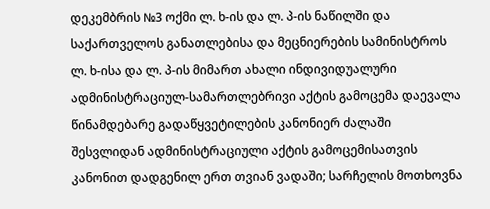დეკემბრის №3 ოქმი ლ. ხ-ის და ლ. პ-ის ნაწილში და საქართველოს განათლებისა და მეცნიერების სამინისტროს ლ. ხ-ისა და ლ. პ-ის მიმართ ახალი ინდივიდუალური ადმინისტრაციულ-სამართლებრივი აქტის გამოცემა დაევალა წინამდებარე გადაწყვეტილების კანონიერ ძალაში შესვლიდან ადმინისტრაციული აქტის გამოცემისათვის კანონით დადგენილ ერთ თვიან ვადაში; სარჩელის მოთხოვნა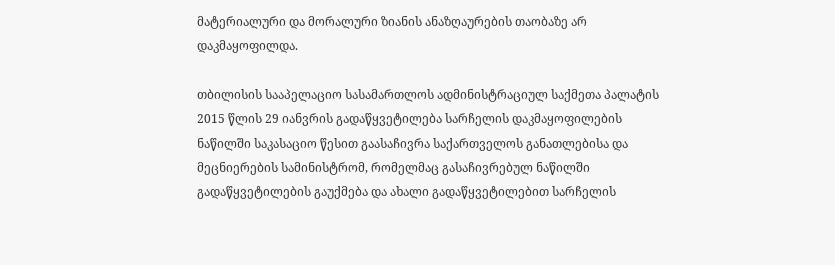მატერიალური და მორალური ზიანის ანაზღაურების თაობაზე არ დაკმაყოფილდა.

თბილისის სააპელაციო სასამართლოს ადმინისტრაციულ საქმეთა პალატის 2015 წლის 29 იანვრის გადაწყვეტილება სარჩელის დაკმაყოფილების ნაწილში საკასაციო წესით გაასაჩივრა საქართველოს განათლებისა და მეცნიერების სამინისტრომ, რომელმაც გასაჩივრებულ ნაწილში გადაწყვეტილების გაუქმება და ახალი გადაწყვეტილებით სარჩელის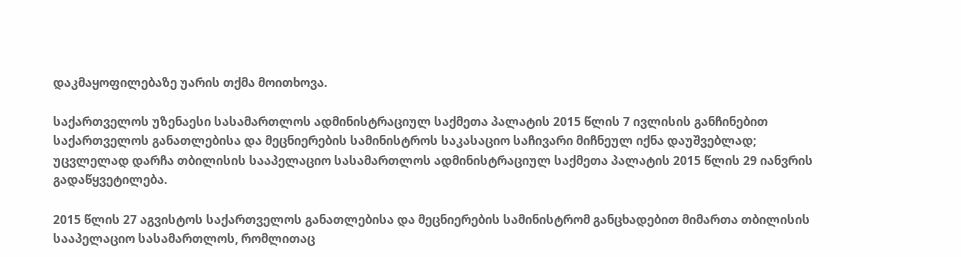დაკმაყოფილებაზე უარის თქმა მოითხოვა.

საქართველოს უზენაესი სასამართლოს ადმინისტრაციულ საქმეთა პალატის 2015 წლის 7 ივლისის განჩინებით საქართველოს განათლებისა და მეცნიერების სამინისტროს საკასაციო საჩივარი მიჩნეულ იქნა დაუშვებლად; უცვლელად დარჩა თბილისის სააპელაციო სასამართლოს ადმინისტრაციულ საქმეთა პალატის 2015 წლის 29 იანვრის გადაწყვეტილება.

2015 წლის 27 აგვისტოს საქართველოს განათლებისა და მეცნიერების სამინისტრომ განცხადებით მიმართა თბილისის სააპელაციო სასამართლოს, რომლითაც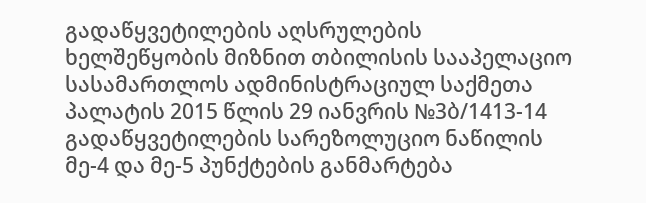გადაწყვეტილების აღსრულების ხელშეწყობის მიზნით თბილისის სააპელაციო სასამართლოს ადმინისტრაციულ საქმეთა პალატის 2015 წლის 29 იანვრის №3ბ/1413-14 გადაწყვეტილების სარეზოლუციო ნაწილის მე-4 და მე-5 პუნქტების განმარტება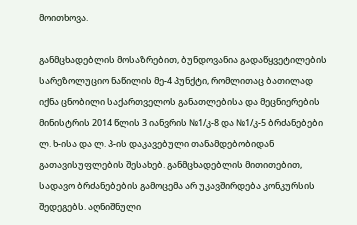მოითხოვა.

განმცხადებლის მოსაზრებით, ბუნდოვანია გადაწყვეტილების სარეზოლუციო ნაწილის მე-4 პუნქტი, რომლითაც ბათილად იქნა ცნობილი საქართველოს განათლებისა და მეცნიერების მინისტრის 2014 წლის 3 იანვრის №1/კ-8 და №1/კ-5 ბრძანებები ლ. ხ-ისა და ლ. პ-ის დაკავებული თანამდებობიდან გათავისუფლების შესახებ. განმცხადებლის მითითებით, სადავო ბრძანებების გამოცემა არ უკავშირდება კონკურსის შედეგებს. აღნიშნული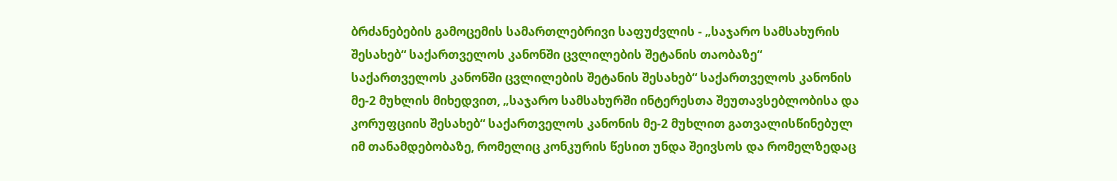ბრძანებების გამოცემის სამართლებრივი საფუძვლის - „საჯარო სამსახურის შესახებ“ საქართველოს კანონში ცვლილების შეტანის თაობაზე“ საქართველოს კანონში ცვლილების შეტანის შესახებ“ საქართველოს კანონის მე-2 მუხლის მიხედვით, „საჯარო სამსახურში ინტერესთა შეუთავსებლობისა და კორუფციის შესახებ“ საქართველოს კანონის მე-2 მუხლით გათვალისწინებულ იმ თანამდებობაზე, რომელიც კონკურის წესით უნდა შეივსოს და რომელზედაც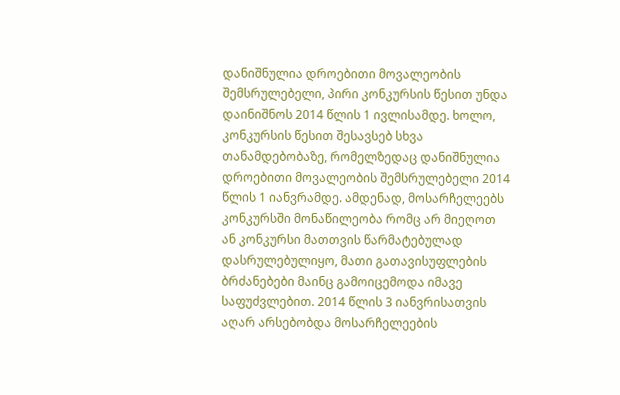დანიშნულია დროებითი მოვალეობის შემსრულებელი, პირი კონკურსის წესით უნდა დაინიშნოს 2014 წლის 1 ივლისამდე. ხოლო, კონკურსის წესით შესავსებ სხვა თანამდებობაზე, რომელზედაც დანიშნულია დროებითი მოვალეობის შემსრულებელი 2014 წლის 1 იანვრამდე. ამდენად, მოსარჩელეებს კონკურსში მონაწილეობა რომც არ მიეღოთ ან კონკურსი მათთვის წარმატებულად დასრულებულიყო, მათი გათავისუფლების ბრძანებები მაინც გამოიცემოდა იმავე საფუძვლებით. 2014 წლის 3 იანვრისათვის აღარ არსებობდა მოსარჩელეების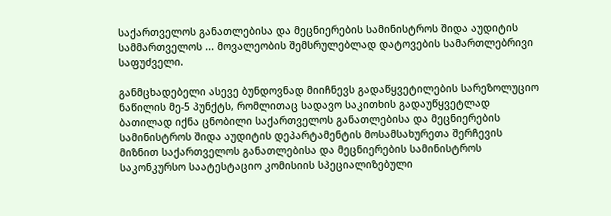საქართველოს განათლებისა და მეცნიერების სამინისტროს შიდა აუდიტის სამმართველოს ... მოვალეობის შემსრულებლად დატოვების სამართლებრივი საფუძველი.

განმცხადებელი ასევე ბუნდოვნად მიიჩნევს გადაწყვეტილების სარეზოლუციო ნაწილის მე-5 პუნქტს, რომლითაც სადავო საკითხის გადაუწყვეტლად ბათილად იქნა ცნობილი საქართველოს განათლებისა და მეცნიერების სამინისტროს შიდა აუდიტის დეპარტამენტის მოსამსახურეთა შერჩევის მიზნით საქართველოს განათლებისა და მეცნიერების სამინისტროს საკონკურსო საატესტაციო კომისიის სპეციალიზებული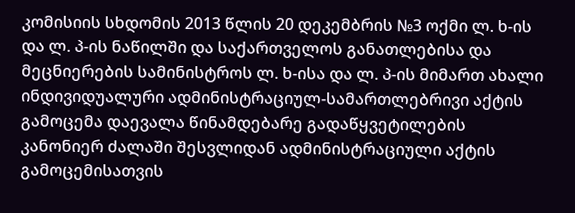კომისიის სხდომის 2013 წლის 20 დეკემბრის №3 ოქმი ლ. ხ-ის და ლ. პ-ის ნაწილში და საქართველოს განათლებისა და მეცნიერების სამინისტროს ლ. ხ-ისა და ლ. პ-ის მიმართ ახალი ინდივიდუალური ადმინისტრაციულ-სამართლებრივი აქტის გამოცემა დაევალა წინამდებარე გადაწყვეტილების კანონიერ ძალაში შესვლიდან ადმინისტრაციული აქტის გამოცემისათვის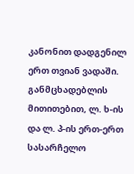კანონით დადგენილ ერთ თვიან ვადაში. განმცხადებლის მითითებით, ლ. ხ-ის და ლ. პ-ის ერთ-ერთ სასარჩელო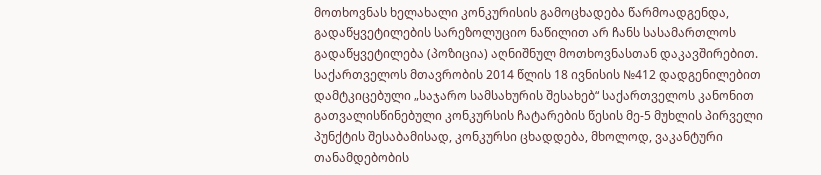მოთხოვნას ხელახალი კონკურისის გამოცხადება წარმოადგენდა, გადაწყვეტილების სარეზოლუციო ნაწილით არ ჩანს სასამართლოს გადაწყვეტილება (პოზიცია) აღნიშნულ მოთხოვნასთან დაკავშირებით. საქართველოს მთავრობის 2014 წლის 18 ივნისის №412 დადგენილებით დამტკიცებული „საჯარო სამსახურის შესახებ“ საქართველოს კანონით გათვალისწინებული კონკურსის ჩატარების წესის მე-5 მუხლის პირველი პუნქტის შესაბამისად, კონკურსი ცხადდება, მხოლოდ, ვაკანტური თანამდებობის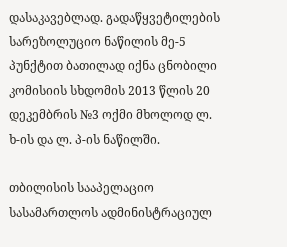დასაკავებლად. გადაწყვეტილების სარეზოლუციო ნაწილის მე-5 პუნქტით ბათილად იქნა ცნობილი კომისიის სხდომის 2013 წლის 20 დეკემბრის №3 ოქმი მხოლოდ ლ. ხ-ის და ლ. პ-ის ნაწილში.

თბილისის სააპელაციო სასამართლოს ადმინისტრაციულ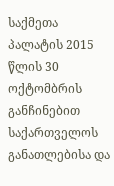საქმეთა პალატის 2015 წლის 30 ოქტომბრის განჩინებით საქართველოს განათლებისა და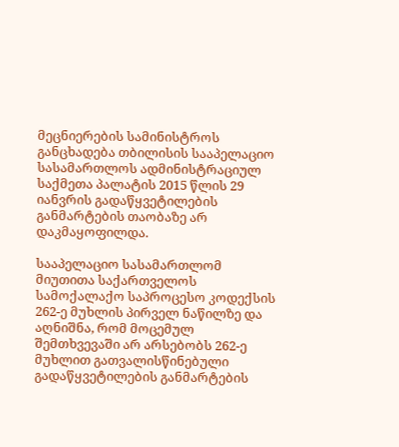მეცნიერების სამინისტროს განცხადება თბილისის სააპელაციო სასამართლოს ადმინისტრაციულ საქმეთა პალატის 2015 წლის 29 იანვრის გადაწყვეტილების განმარტების თაობაზე არ დაკმაყოფილდა.

სააპელაციო სასამართლომ მიუთითა საქართველოს სამოქალაქო საპროცესო კოდექსის 262-ე მუხლის პირველ ნაწილზე და აღნიშნა, რომ მოცემულ შემთხვევაში არ არსებობს 262-ე მუხლით გათვალისწინებული გადაწყვეტილების განმარტების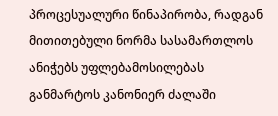პროცესუალური წინაპირობა, რადგან მითითებული ნორმა სასამართლოს ანიჭებს უფლებამოსილებას განმარტოს კანონიერ ძალაში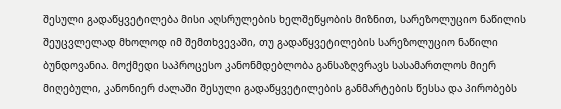შესული გადაწყვეტილება მისი აღსრულების ხელშეწყობის მიზნით, სარეზოლუციო ნაწილის შეუცვლელად მხოლოდ იმ შემთხვევაში, თუ გადაწყვეტილების სარეზოლუციო ნაწილი ბუნდოვანია. მოქმედი საპროცესო კანონმდებლობა განსაზღვრავს სასამართლოს მიერ მიღებული, კანონიერ ძალაში შესული გადაწყვეტილების განმარტების წესსა და პირობებს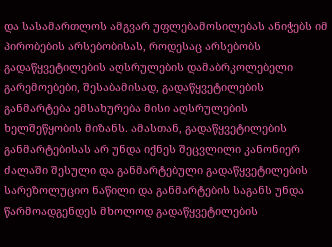და სასამართლოს ამგვარ უფლებამოსილებას ანიჭებს იმ პირობების არსებობისას, როდესაც არსებობს გადაწყვეტილების აღსრულების დამაბრკოლებელი გარემოებები, შესაბამისად, გადაწყვეტილების განმარტება ემსახურება მისი აღსრულების ხელშეწყობის მიზანს. ამასთან, გადაწყვეტილების განმარტებისას არ უნდა იქნეს შეცვლილი კანონიერ ძალაში შესული და განმარტებული გადაწყვეტილების სარეზოლუციო ნაწილი და განმარტების საგანს უნდა წარმოადგენდეს მხოლოდ გადაწყვეტილების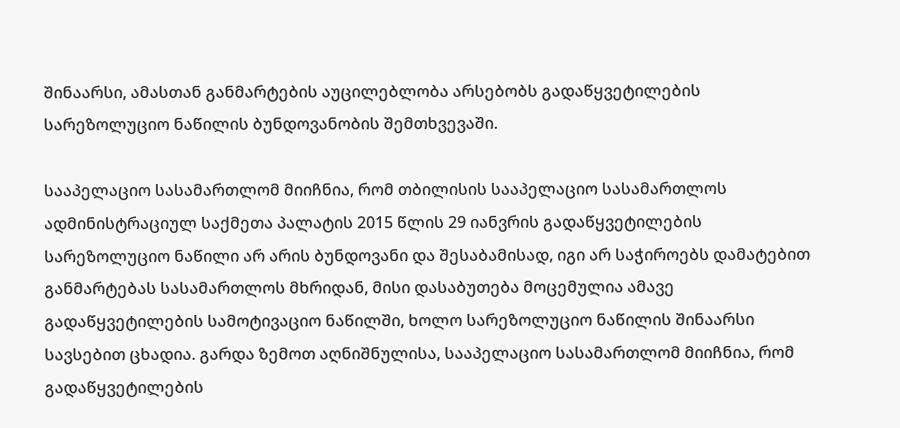შინაარსი, ამასთან განმარტების აუცილებლობა არსებობს გადაწყვეტილების სარეზოლუციო ნაწილის ბუნდოვანობის შემთხვევაში.

სააპელაციო სასამართლომ მიიჩნია, რომ თბილისის სააპელაციო სასამართლოს ადმინისტრაციულ საქმეთა პალატის 2015 წლის 29 იანვრის გადაწყვეტილების სარეზოლუციო ნაწილი არ არის ბუნდოვანი და შესაბამისად, იგი არ საჭიროებს დამატებით განმარტებას სასამართლოს მხრიდან, მისი დასაბუთება მოცემულია ამავე გადაწყვეტილების სამოტივაციო ნაწილში, ხოლო სარეზოლუციო ნაწილის შინაარსი სავსებით ცხადია. გარდა ზემოთ აღნიშნულისა, სააპელაციო სასამართლომ მიიჩნია, რომ გადაწყვეტილების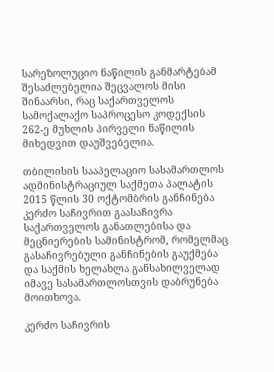სარეზოლუციო ნაწილის განმარტებამ შესაძლებელია შეცვალოს მისი შინაარსი, რაც საქართველოს სამოქალაქო საპროცესო კოდექსის 262-ე მუხლის პირველი ნაწილის მიხედვით დაუშვებელია.

თბილისის სააპელაციო სასამართლოს ადმინისტრაციულ საქმეთა პალატის 2015 წლის 30 ოქტომბრის განჩინება კერძო საჩივრით გაასაჩივრა საქართველოს განათლებისა და მეცნიერების სამინისტრომ, რომელმაც გასაჩივრებული განჩინების გაუქმება და საქმის ხელახლა განსახილველად იმავე სასამართლოსთვის დაბრუნება მოითხოვა.

კერძო საჩივრის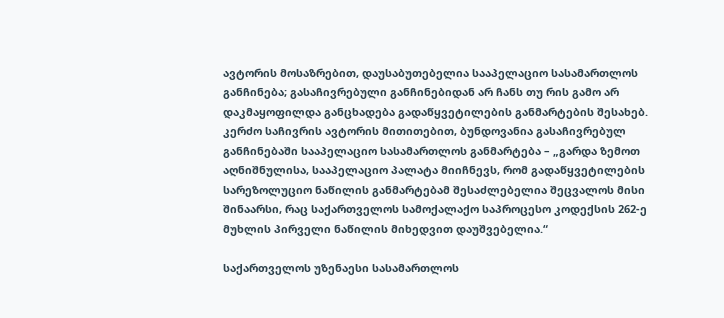ავტორის მოსაზრებით, დაუსაბუთებელია სააპელაციო სასამართლოს განჩინება; გასაჩივრებული განჩინებიდან არ ჩანს თუ რის გამო არ დაკმაყოფილდა განცხადება გადაწყვეტილების განმარტების შესახებ. კერძო საჩივრის ავტორის მითითებით, ბუნდოვანია გასაჩივრებულ განჩინებაში სააპელაციო სასამართლოს განმარტება – „გარდა ზემოთ აღნიშნულისა, სააპელაციო პალატა მიიჩნევს, რომ გადაწყვეტილების სარეზოლუციო ნაწილის განმარტებამ შესაძლებელია შეცვალოს მისი შინაარსი, რაც საქართველოს სამოქალაქო საპროცესო კოდექსის 262-ე მუხლის პირველი ნაწილის მიხედვით დაუშვებელია.“

საქართველოს უზენაესი სასამართლოს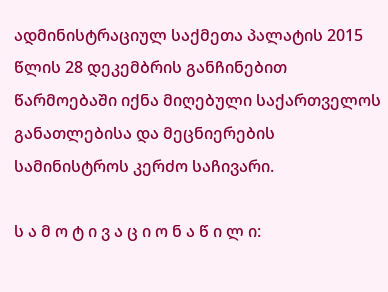ადმინისტრაციულ საქმეთა პალატის 2015 წლის 28 დეკემბრის განჩინებით წარმოებაში იქნა მიღებული საქართველოს განათლებისა და მეცნიერების სამინისტროს კერძო საჩივარი.

ს ა მ ო ტ ი ვ ა ც ი ო ნ ა წ ი ლ ი: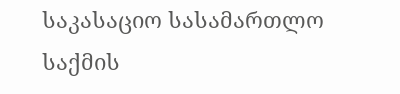საკასაციო სასამართლო საქმის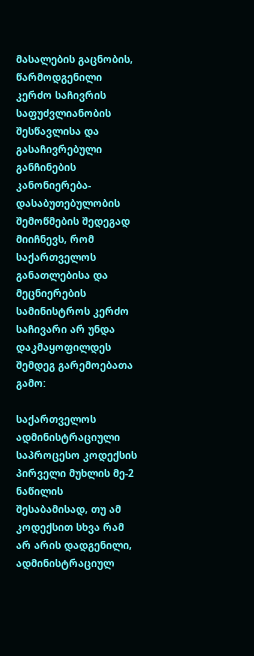მასალების გაცნობის, წარმოდგენილი კერძო საჩივრის საფუძვლიანობის შესწავლისა და გასაჩივრებული განჩინების კანონიერება-დასაბუთებულობის შემოწმების შედეგად მიიჩნევს, რომ საქართველოს განათლებისა და მეცნიერების სამინისტროს კერძო საჩივარი არ უნდა დაკმაყოფილდეს შემდეგ გარემოებათა გამო:

საქართველოს ადმინისტრაციული საპროცესო კოდექსის პირველი მუხლის მე-2 ნაწილის შესაბამისად, თუ ამ კოდექსით სხვა რამ არ არის დადგენილი, ადმინისტრაციულ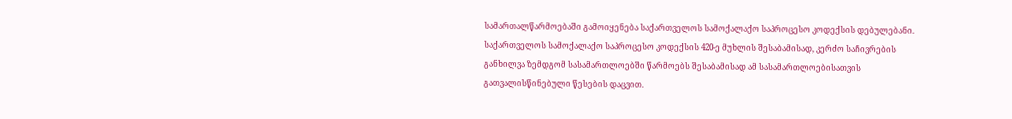სამართალწარმოებაში გამოიყენება საქართველოს სამოქალაქო საპროცესო კოდექსის დებულებანი. საქართველოს სამოქალაქო საპროცესო კოდექსის 420-ე მუხლის შესაბამისად, კერძო საჩივრების განხილვა ზემდგომ სასამართლოებში წარმოებს შესაბამისად ამ სასამართლოებისათვის გათვალისწინებული წესების დაცვით.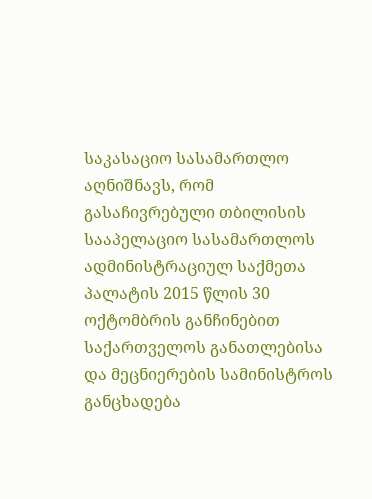საკასაციო სასამართლო აღნიშნავს, რომ გასაჩივრებული თბილისის სააპელაციო სასამართლოს ადმინისტრაციულ საქმეთა პალატის 2015 წლის 30 ოქტომბრის განჩინებით საქართველოს განათლებისა და მეცნიერების სამინისტროს განცხადება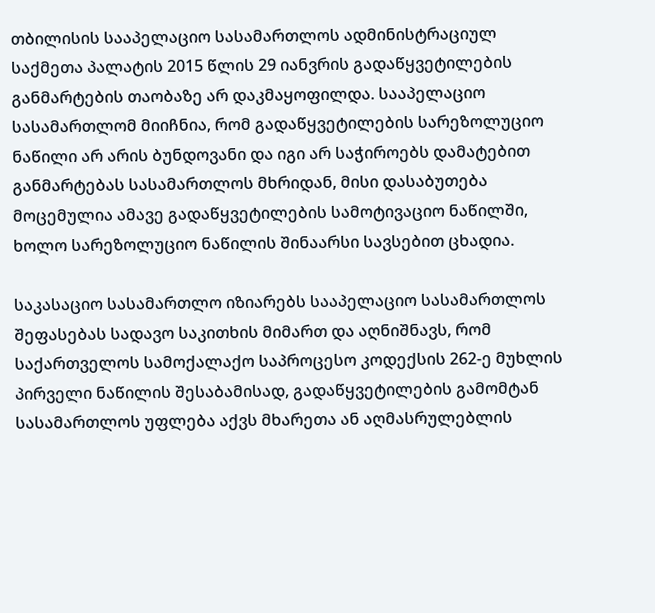თბილისის სააპელაციო სასამართლოს ადმინისტრაციულ საქმეთა პალატის 2015 წლის 29 იანვრის გადაწყვეტილების განმარტების თაობაზე არ დაკმაყოფილდა. სააპელაციო სასამართლომ მიიჩნია, რომ გადაწყვეტილების სარეზოლუციო ნაწილი არ არის ბუნდოვანი და იგი არ საჭიროებს დამატებით განმარტებას სასამართლოს მხრიდან, მისი დასაბუთება მოცემულია ამავე გადაწყვეტილების სამოტივაციო ნაწილში, ხოლო სარეზოლუციო ნაწილის შინაარსი სავსებით ცხადია.

საკასაციო სასამართლო იზიარებს სააპელაციო სასამართლოს შეფასებას სადავო საკითხის მიმართ და აღნიშნავს, რომ საქართველოს სამოქალაქო საპროცესო კოდექსის 262-ე მუხლის პირველი ნაწილის შესაბამისად, გადაწყვეტილების გამომტან სასამართლოს უფლება აქვს მხარეთა ან აღმასრულებლის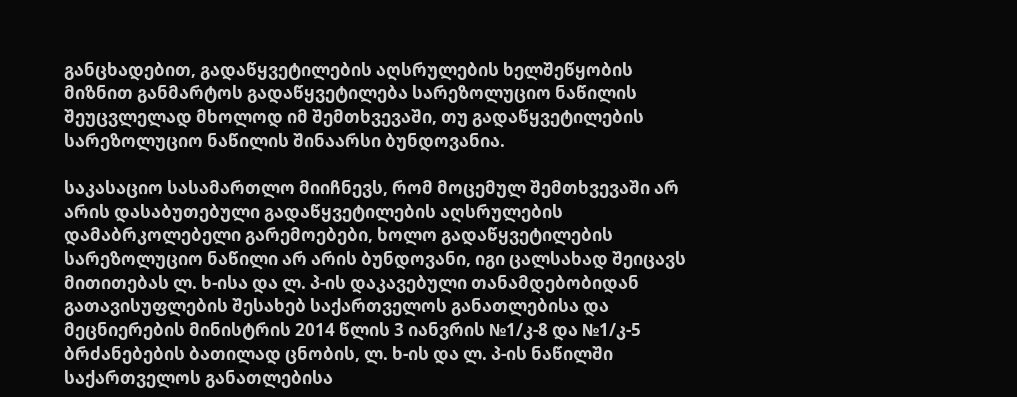განცხადებით, გადაწყვეტილების აღსრულების ხელშეწყობის მიზნით განმარტოს გადაწყვეტილება სარეზოლუციო ნაწილის შეუცვლელად მხოლოდ იმ შემთხვევაში, თუ გადაწყვეტილების სარეზოლუციო ნაწილის შინაარსი ბუნდოვანია.

საკასაციო სასამართლო მიიჩნევს, რომ მოცემულ შემთხვევაში არ არის დასაბუთებული გადაწყვეტილების აღსრულების დამაბრკოლებელი გარემოებები, ხოლო გადაწყვეტილების სარეზოლუციო ნაწილი არ არის ბუნდოვანი, იგი ცალსახად შეიცავს მითითებას ლ. ხ-ისა და ლ. პ-ის დაკავებული თანამდებობიდან გათავისუფლების შესახებ საქართველოს განათლებისა და მეცნიერების მინისტრის 2014 წლის 3 იანვრის №1/კ-8 და №1/კ-5 ბრძანებების ბათილად ცნობის, ლ. ხ-ის და ლ. პ-ის ნაწილში საქართველოს განათლებისა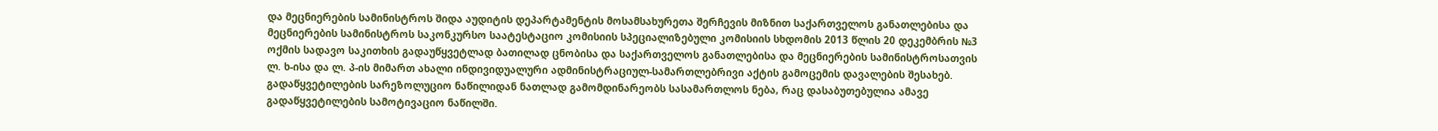და მეცნიერების სამინისტროს შიდა აუდიტის დეპარტამენტის მოსამსახურეთა შერჩევის მიზნით საქართველოს განათლებისა და მეცნიერების სამინისტროს საკონკურსო საატესტაციო კომისიის სპეციალიზებული კომისიის სხდომის 2013 წლის 20 დეკემბრის №3 ოქმის სადავო საკითხის გადაუწყვეტლად ბათილად ცნობისა და საქართველოს განათლებისა და მეცნიერების სამინისტროსათვის ლ. ხ-ისა და ლ. პ-ის მიმართ ახალი ინდივიდუალური ადმინისტრაციულ-სამართლებრივი აქტის გამოცემის დავალების შესახებ. გადაწყვეტილების სარეზოლუციო ნაწილიდან ნათლად გამომდინარეობს სასამართლოს ნება, რაც დასაბუთებულია ამავე გადაწყვეტილების სამოტივაციო ნაწილში.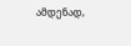ამდენად,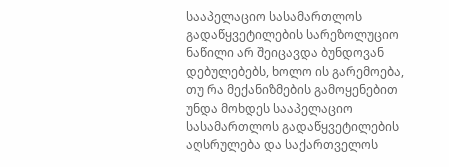სააპელაციო სასამართლოს გადაწყვეტილების სარეზოლუციო ნაწილი არ შეიცავდა ბუნდოვან დებულებებს, ხოლო ის გარემოება, თუ რა მექანიზმების გამოყენებით უნდა მოხდეს სააპელაციო სასამართლოს გადაწყვეტილების აღსრულება და საქართველოს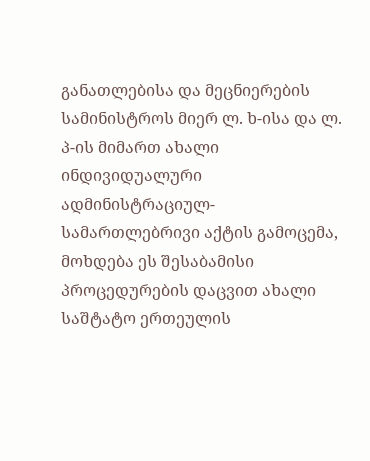განათლებისა და მეცნიერების სამინისტროს მიერ ლ. ხ-ისა და ლ. პ-ის მიმართ ახალი ინდივიდუალური ადმინისტრაციულ-სამართლებრივი აქტის გამოცემა, მოხდება ეს შესაბამისი პროცედურების დაცვით ახალი საშტატო ერთეულის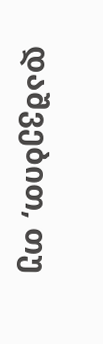დაშვებით, თუ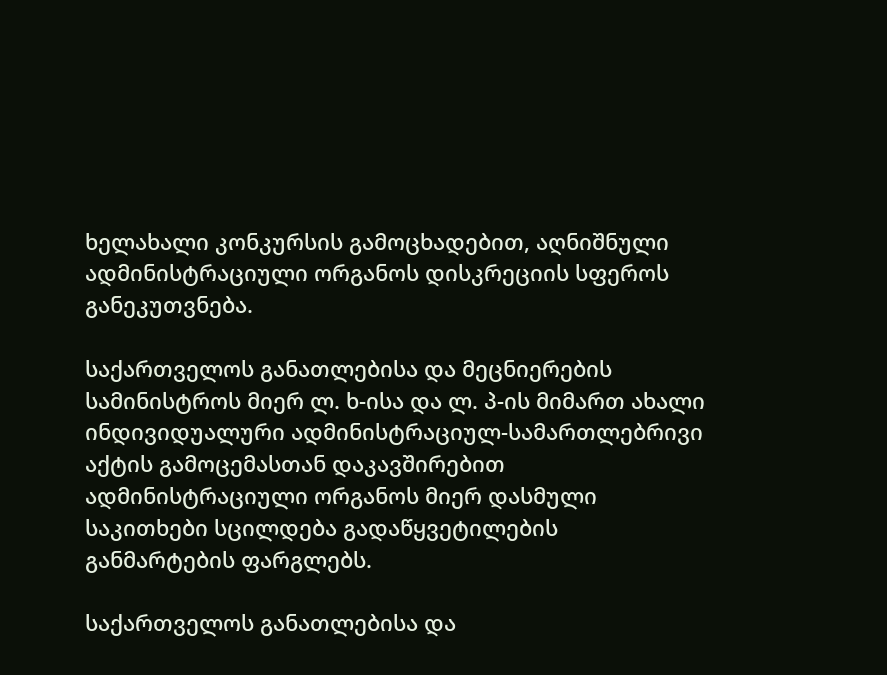ხელახალი კონკურსის გამოცხადებით, აღნიშნული ადმინისტრაციული ორგანოს დისკრეციის სფეროს განეკუთვნება.

საქართველოს განათლებისა და მეცნიერების სამინისტროს მიერ ლ. ხ-ისა და ლ. პ-ის მიმართ ახალი ინდივიდუალური ადმინისტრაციულ-სამართლებრივი აქტის გამოცემასთან დაკავშირებით ადმინისტრაციული ორგანოს მიერ დასმული საკითხები სცილდება გადაწყვეტილების განმარტების ფარგლებს.

საქართველოს განათლებისა და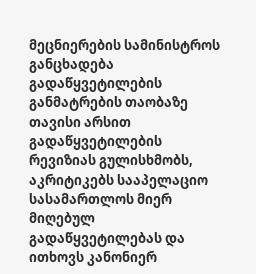მეცნიერების სამინისტროს განცხადება გადაწყვეტილების განმატრების თაობაზე თავისი არსით გადაწყვეტილების რევიზიას გულისხმობს, აკრიტიკებს სააპელაციო სასამართლოს მიერ მიღებულ გადაწყვეტილებას და ითხოვს კანონიერ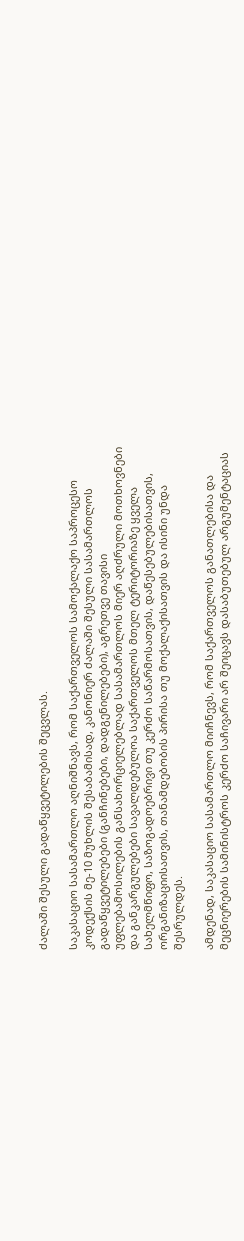ძალაში შესული გადაწყვეტილების შეცვლას.

საკასაციო სასამართლო აღნიშნავს, რომ საქართველოს სამოქალაქო საპროცესო კოდექსის მე-10 მუხლის შესაბამისად, კანონიერ ძალაში შესული სასამართლოს გადაწყვეტილებები (განჩინებები, დადგენილებები), აგრეთვე თავისი უფლებამოსილების განსახორციელებლად სასამართლოს მიერ აღძრული მოთხოვნები და განკარგულებები სავალდებულოა საქართველოს მთელ ტერიტორიაზე ყველა სახელმწიფო, საზოგადოებრივი თუ კერძო საწარმოსათვის, დაწესებულებისათვის, ორგანიზაციისათვის, თანამდებობის პირისა თუ მოქალაქისათვის და ისინი უნდა შესრულდეს.

ამდენად, საკასაციო სასამართლო მიიჩნევს, რომ საქართველოს განათლებისა და მეცნიერების სამინისტროს კერძო საჩივარი არ შეიცავს დასაბუთებულ არგუმენტაციას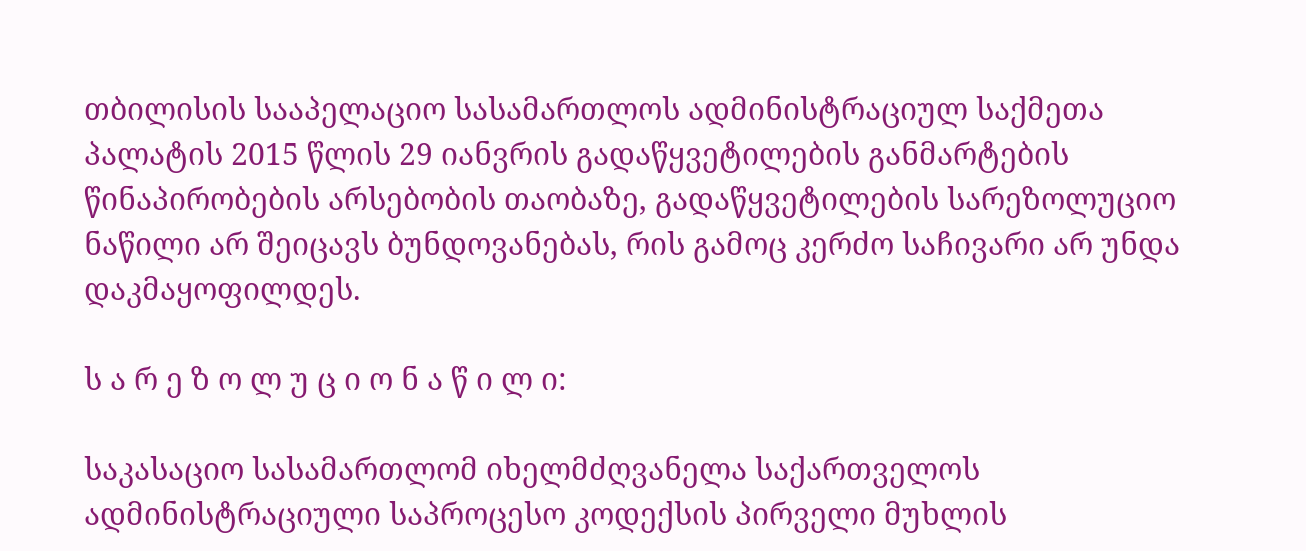თბილისის სააპელაციო სასამართლოს ადმინისტრაციულ საქმეთა პალატის 2015 წლის 29 იანვრის გადაწყვეტილების განმარტების წინაპირობების არსებობის თაობაზე, გადაწყვეტილების სარეზოლუციო ნაწილი არ შეიცავს ბუნდოვანებას, რის გამოც კერძო საჩივარი არ უნდა დაკმაყოფილდეს.

ს ა რ ე ზ ო ლ უ ც ი ო ნ ა წ ი ლ ი:

საკასაციო სასამართლომ იხელმძღვანელა საქართველოს ადმინისტრაციული საპროცესო კოდექსის პირველი მუხლის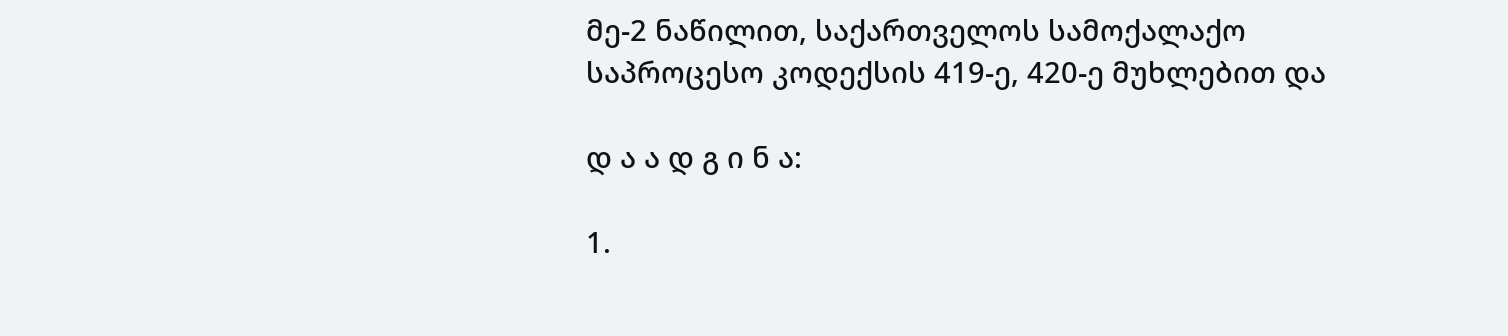მე-2 ნაწილით, საქართველოს სამოქალაქო საპროცესო კოდექსის 419-ე, 420-ე მუხლებით და

დ ა ა დ გ ი ნ ა:

1.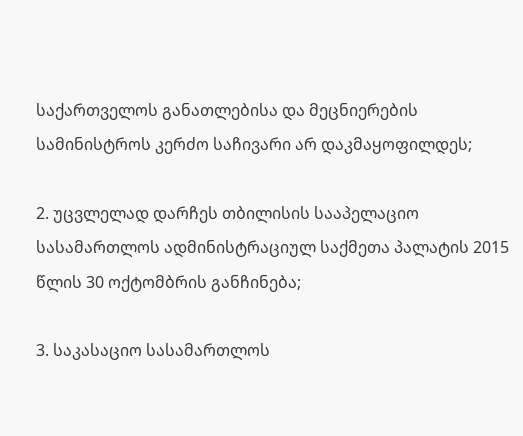საქართველოს განათლებისა და მეცნიერების სამინისტროს კერძო საჩივარი არ დაკმაყოფილდეს;

2. უცვლელად დარჩეს თბილისის სააპელაციო სასამართლოს ადმინისტრაციულ საქმეთა პალატის 2015 წლის 30 ოქტომბრის განჩინება;

3. საკასაციო სასამართლოს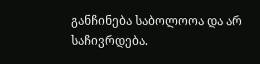განჩინება საბოლოოა და არ საჩივრდება.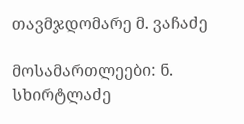თავმჯდომარე მ. ვაჩაძე

მოსამართლეები: ნ. სხირტლაძე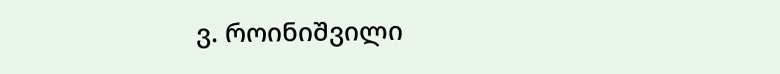ვ. როინიშვილი